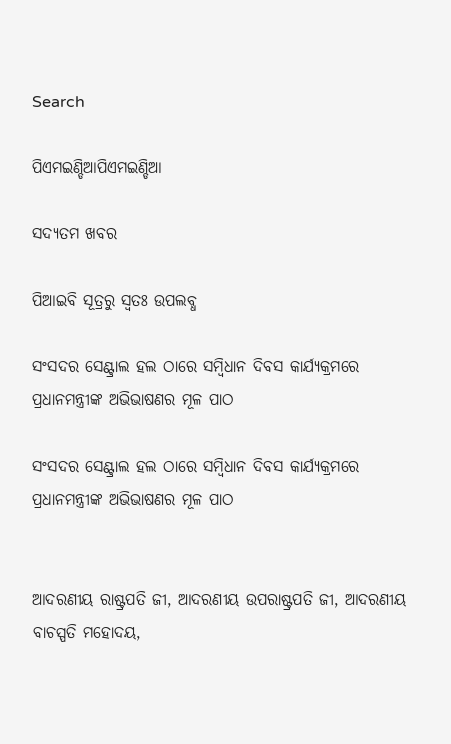Search

ପିଏମଇଣ୍ଡିଆପିଏମଇଣ୍ଡିଆ

ସଦ୍ୟତମ ଖବର

ପିଆଇବି ସୂତ୍ରରୁ ସ୍ବତଃ ଉପଲବ୍ଧ

ସଂସଦର ସେଣ୍ଟ୍ରାଲ ହଲ ଠାରେ ସମ୍ବିଧାନ ଦିବସ କାର୍ଯ୍ୟକ୍ରମରେ ପ୍ରଧାନମନ୍ତ୍ରୀଙ୍କ ଅଭିଭାଷଣର ମୂଳ ପାଠ

ସଂସଦର ସେଣ୍ଟ୍ରାଲ ହଲ ଠାରେ ସମ୍ବିଧାନ ଦିବସ କାର୍ଯ୍ୟକ୍ରମରେ ପ୍ରଧାନମନ୍ତ୍ରୀଙ୍କ ଅଭିଭାଷଣର ମୂଳ ପାଠ


ଆଦରଣୀୟ ରାଷ୍ଟ୍ରପତି ଜୀ, ଆଦରଣୀୟ ଉପରାଷ୍ଟ୍ରପତି ଜୀ, ଆଦରଣୀୟ ବାଚସ୍ପତି ମହୋଦୟ,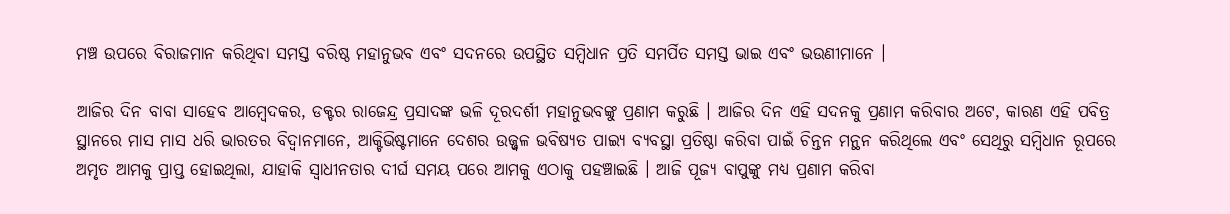ମଞ୍ଚ ଉପରେ ବିରାଜମାନ କରିଥିବା ସମସ୍ତ ବରିଷ୍ଠ ମହାନୁଭବ ଏବଂ ସଦନରେ ଉପସ୍ଥିତ ସମ୍ବିଧାନ ପ୍ରତି ସମର୍ପିତ ସମସ୍ତ ଭାଇ ଏବଂ ଭଉଣୀମାନେ ।

ଆଜିର ଦିନ ବାବା ସାହେବ ଆମ୍ବେଦକର, ଡକ୍ଟର ରାଜେନ୍ଦ୍ର ପ୍ରସାଦଙ୍କ ଭଳି ଦୂରଦର୍ଶୀ ମହାନୁଭବଙ୍କୁ ପ୍ରଣାମ କରୁଛି । ଆଜିର ଦିନ ଏହି ସଦନକୁ ପ୍ରଣାମ କରିବାର ଅଟେ, କାରଣ ଏହି ପବିତ୍ର ସ୍ଥାନରେ ମାସ ମାସ ଧରି ଭାରତର ବିଦ୍ୱାନମାନେ, ଆକ୍ଟିଭିଷ୍ଟମାନେ ଦେଶର ଉଜ୍ଜ୍ୱଳ ଭବିଷ୍ୟତ ପାଇ୍ୟ ବ୍ୟବସ୍ଥା ପ୍ରତିଷ୍ଠା କରିବା ପାଇଁ ଚିନ୍ତନ ମନ୍ଥନ କରିଥିଲେ ଏବଂ ସେଥିରୁ ସମ୍ବିଧାନ ରୂପରେ ଅମୃତ ଆମକୁ ପ୍ରାପ୍ତ ହୋଇଥିଲା, ଯାହାକି ସ୍ୱାଧୀନତାର ଦୀର୍ଘ ସମୟ ପରେ ଆମକୁ ଏଠାକୁ ପହଞ୍ଚାଇଛି । ଆଜି ପୂଜ୍ୟ ବାପୁଙ୍କୁ ମଧ୍ୟ ପ୍ରଣାମ କରିବା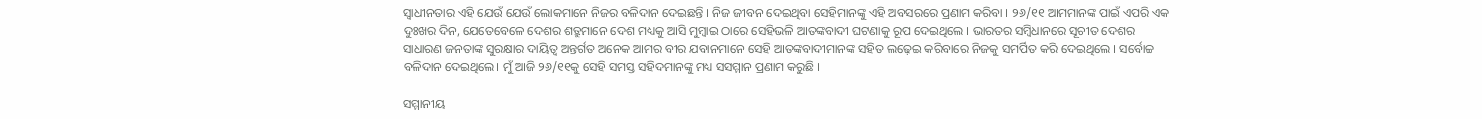ସ୍ୱାଧୀନତାର ଏହି ଯେଉଁ ଯେଉଁ ଲୋକମାନେ ନିଜର ବଳିଦାନ ଦେଇଛନ୍ତି । ନିଜ ଜୀବନ ଦେଇଥିବା ସେହିମାନଙ୍କୁ ଏହି ଅବସରରେ ପ୍ରଣାମ କରିବା । ୨୬/୧୧ ଆମମାନଙ୍କ ପାଇଁ ଏପରି ଏକ ଦୁଃଖର ଦିନ, ଯେତେବେଳେ ଦେଶର ଶତ୍ରୁମାନେ ଦେଶ ମଧ୍ୟକୁ ଆସି ମୁମ୍ବାଇ ଠାରେ ସେହିଭଳି ଆତଙ୍କବାଦୀ ଘଟଣାକୁ ରୂପ ଦେଇଥିଲେ । ଭାରତର ସମ୍ବିଧାନରେ ସୂଚୀତ ଦେଶର ସାଧାରଣ ଜନତାଙ୍କ ସୁରକ୍ଷାର ଦାୟିତ୍ୱ ଅନ୍ତର୍ଗତ ଅନେକ ଆମର ବୀର ଯବାନମାନେ ସେହି ଆତଙ୍କବାଦୀମାନଙ୍କ ସହିତ ଲଢ଼େଇ କରିବାରେ ନିଜକୁ ସମର୍ପିତ କରି ଦେଇଥିଲେ । ସର୍ବୋଚ୍ଚ ବଳିଦାନ ଦେଇଥିଲେ। ମୁଁ ଆଜି ୨୬/୧୧କୁ ସେହି ସମସ୍ତ ସହିଦମାନଙ୍କୁ ମଧ୍ୟ ସସମ୍ମାନ ପ୍ରଣାମ କରୁଛି ।

ସମ୍ମାନୀୟ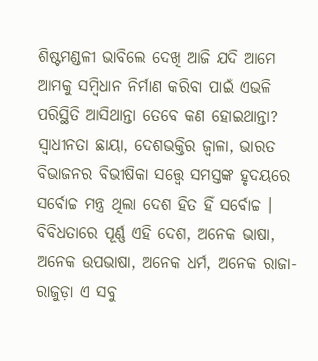ଶିଷ୍ଟମଣ୍ଡଳୀ ଭାବିଲେ ଦେଖି ଆଜି ଯଦି ଆମେ ଆମକୁ ସମ୍ବିଧାନ ନିର୍ମାଣ କରିବା ପାଇଁ ଏଭଳି ପରିସ୍ଥିତି ଆସିଥାନ୍ତା ତେବେ କଣ ହୋଇଥାନ୍ତା? ସ୍ୱାଧୀନତା ଛାୟା, ଦେଶଭକ୍ତିର ଜ୍ୱାଳା, ଭାରତ ବିଭାଜନର ବିଭୀଷିକା ସତ୍ତ୍ୱେ ସମସ୍ତଙ୍କ ହୃଦୟରେ ସର୍ବୋଚ୍ଚ ମନ୍ତ୍ର ଥିଲା ଦେଶ ହିତ ହିଁ ସର୍ବୋଚ୍ଚ । ବିବିଧତାରେ ପୂର୍ଣ୍ଣ ଏହି ଦେଶ, ଅନେକ ଭାଷା, ଅନେକ ଉପଭାଷା, ଅନେକ ଧର୍ମ, ଅନେକ ରାଜା-ରାଜୁଡ଼ା ଏ ସବୁ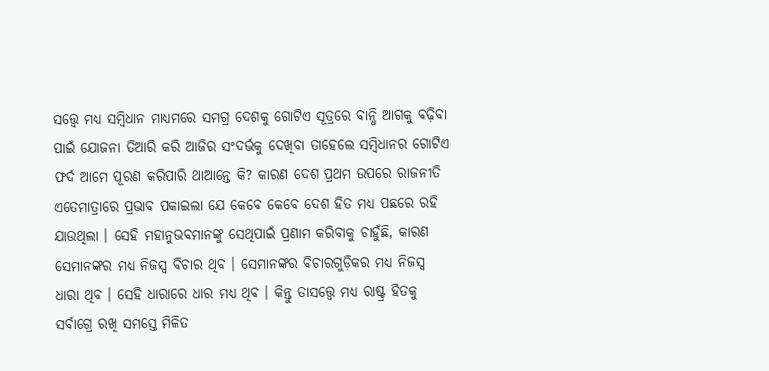ସତ୍ତ୍ୱେ ମଧ୍ୟ ସମ୍ବିଧାନ ମାଧ୍ୟମରେ ସମଗ୍ର ଦେଶକୁ ଗୋଟିଏ ସୂତ୍ରରେ ବାନ୍ଧି ଆଗକୁ ବଢ଼ିବା ପାଇଁ ଯୋଜନା ତିଆରି କରି ଆଜିର ସଂଦର୍ଭକୁ ଦେଖିବା ତାହେଲେ ସମ୍ବିଧାନର ଗୋଟିଏ ଫର୍ଦ ଆମେ ପୂରଣ କରିପାରି ଥାଆନ୍ତେ କି? କାରଣ ଦେଶ ପ୍ରଥମ ଉପରେ ରାଜନୀତି ଏତେମାତ୍ରାରେ ପ୍ରଭାବ ପକାଇଲା ଯେ କେବେ କେବେ ଦେଶ ହିତ ମଧ୍ୟ ପଛରେ ରହି ଯାଉଥିଲା । ସେହି ମହାନୁଭବମାନଙ୍କୁ ସେଥିପାଇଁ ପ୍ରଣାମ କରିବାକୁ ଚାହୁଁଛି, କାରଣ ସେମାନଙ୍କର ମଧ୍ୟ ନିଜସ୍ୱ ବିଚାର ଥିବ । ସେମାନଙ୍କର ବିଚାରଗୁଡ଼ିକର ମଧ୍ୟ ନିଜସ୍ୱ ଧାରା ଥିବ । ସେହି ଧାରାରେ ଧାର ମଧ୍ୟ ଥିବ । କିନ୍ତୁ ତାସତ୍ତ୍ୱେ ମଧ୍ୟ ରାଷ୍ଟ୍ର ହିତକୁ ସର୍ବାଗ୍ରେ ରଖି ସମସ୍ତେ ମିଳିତ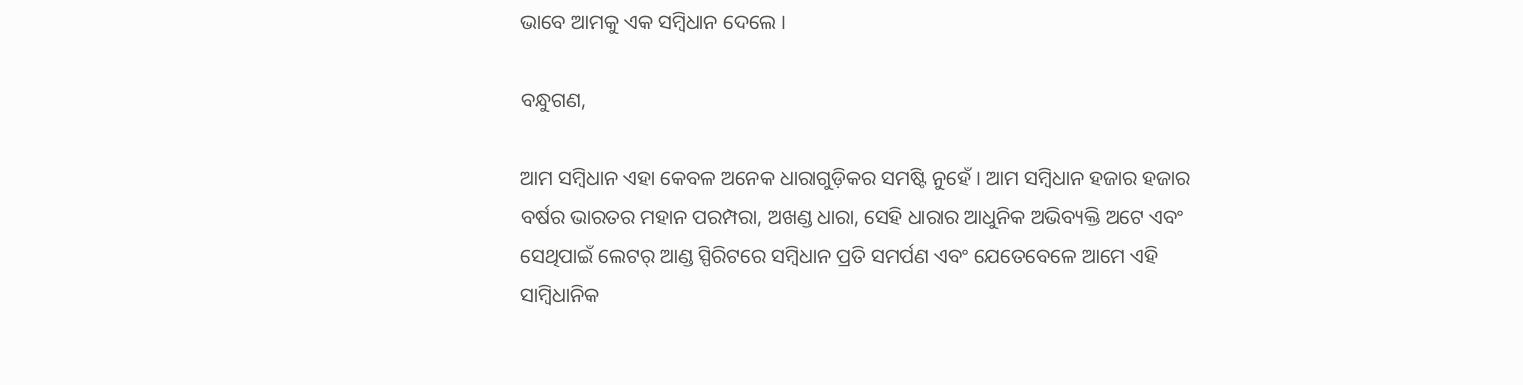ଭାବେ ଆମକୁ ଏକ ସମ୍ବିଧାନ ଦେଲେ ।

ବନ୍ଧୁଗଣ,

ଆମ ସମ୍ବିଧାନ ଏହା କେବଳ ଅନେକ ଧାରାଗୁଡ଼ିକର ସମଷ୍ଟି ନୁହେଁ । ଆମ ସମ୍ବିଧାନ ହଜାର ହଜାର ବର୍ଷର ଭାରତର ମହାନ ପରମ୍ପରା, ଅଖଣ୍ଡ ଧାରା, ସେହି ଧାରାର ଆଧୁନିକ ଅଭିବ୍ୟକ୍ତି ଅଟେ ଏବଂ ସେଥିପାଇଁ ଲେଟର୍ ଆଣ୍ଡ ସ୍ପିରିଟରେ ସମ୍ବିଧାନ ପ୍ରତି ସମର୍ପଣ ଏବଂ ଯେତେବେଳେ ଆମେ ଏହି ସାମ୍ବିଧାନିକ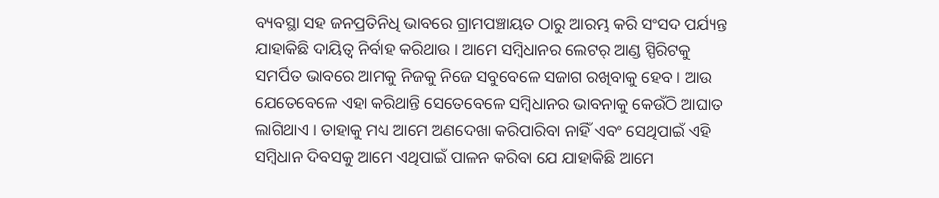ବ୍ୟବସ୍ଥା ସହ ଜନପ୍ରତିନିଧି ଭାବରେ ଗ୍ରାମପଞ୍ଚାୟତ ଠାରୁ ଆରମ୍ଭ କରି ସଂସଦ ପର୍ଯ୍ୟନ୍ତ ଯାହାକିଛି ଦାୟିତ୍ୱ ନିର୍ବାହ କରିଥାଉ । ଆମେ ସମ୍ବିଧାନର ଲେଟର୍ ଆଣ୍ଡ ସ୍ପିରିଟକୁ ସମର୍ପିତ ଭାବରେ ଆମକୁ ନିଜକୁ ନିଜେ ସବୁବେଳେ ସଜାଗ ରଖିବାକୁ ହେବ । ଆଉ ଯେତେବେଳେ ଏହା କରିଥାନ୍ତି ସେତେବେଳେ ସମ୍ବିଧାନର ଭାବନାକୁ କେଉଁଠି ଆଘାତ ଲାଗିଥାଏ । ତାହାକୁ ମଧ୍ୟ ଆମେ ଅଣଦେଖା କରିପାରିବା ନାହିଁ ଏବଂ ସେଥିପାଇଁ ଏହି ସମ୍ବିଧାନ ଦିବସକୁ ଆମେ ଏଥିପାଇଁ ପାଳନ କରିବା ଯେ ଯାହାକିଛି ଆମେ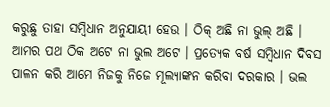କରୁଛୁ ତାହା ସମ୍ବିଧାନ ଅନୁଯାୟୀ ହେଉ । ଠିକ୍ ଅଛି ନା ଭୁଲ୍ ଅଛି । ଆମର ପଥ ଠିକ ଅଟେ ନା ଭୁଲ ଅଟେ । ପ୍ରତ୍ୟେକ ବର୍ଷ ସମ୍ବିଧାନ ଦିବସ ପାଳନ କରି ଆମେ ନିଜକୁ ନିଜେ ମୂଲ୍ୟାଙ୍କନ କରିବା ଦରକାର । ଭଲ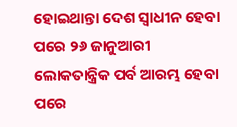ହୋଇଥାନ୍ତା ଦେଶ ସ୍ୱାଧୀନ ହେବା ପରେ ୨୬ ଜାନୁଆରୀ ଲୋକତାନ୍ତ୍ରିକ ପର୍ବ ଆରମ୍ଭ ହେବା ପରେ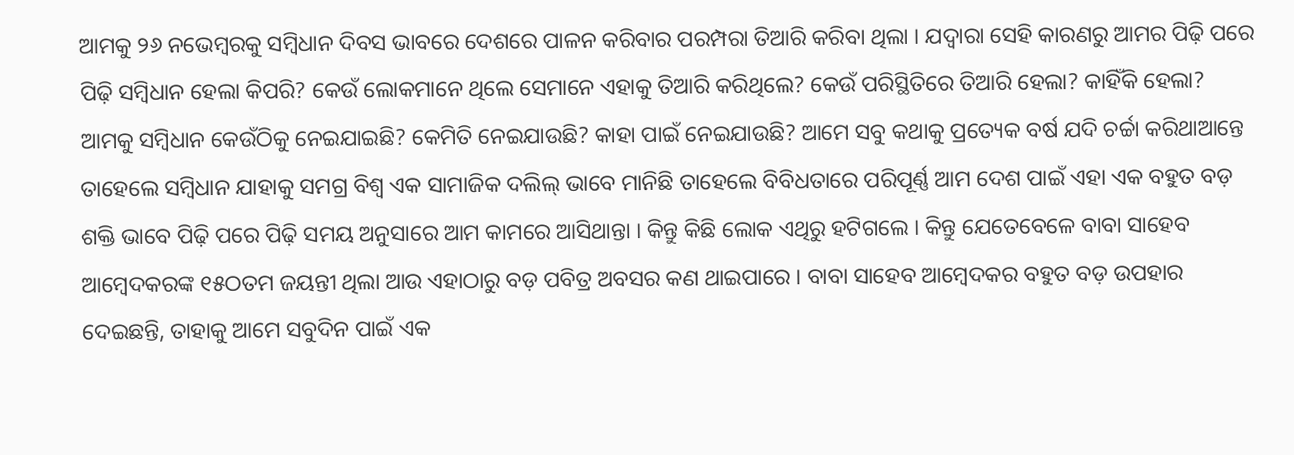ଆମକୁ ୨୬ ନଭେମ୍ବରକୁ ସମ୍ବିଧାନ ଦିବସ ଭାବରେ ଦେଶରେ ପାଳନ କରିବାର ପରମ୍ପରା ତିଆରି କରିବା ଥିଲା । ଯଦ୍ୱାରା ସେହି କାରଣରୁ ଆମର ପିଢ଼ି ପରେ ପିଢ଼ି ସମ୍ବିଧାନ ହେଲା କିପରି? କେଉଁ ଲୋକମାନେ ଥିଲେ ସେମାନେ ଏହାକୁ ତିଆରି କରିଥିଲେ? କେଉଁ ପରିସ୍ଥିତିରେ ତିଆରି ହେଲା? କାହିଁକି ହେଲା? ଆମକୁ ସମ୍ବିଧାନ କେଉଁଠିକୁ ନେଇଯାଇଛି? କେମିତି ନେଇଯାଉଛି? କାହା ପାଇଁ ନେଇଯାଉଛି? ଆମେ ସବୁ କଥାକୁ ପ୍ରତ୍ୟେକ ବର୍ଷ ଯଦି ଚର୍ଚ୍ଚା କରିଥାଆନ୍ତେ ତାହେଲେ ସମ୍ବିଧାନ ଯାହାକୁ ସମଗ୍ର ବିଶ୍ୱ ଏକ ସାମାଜିକ ଦଲିଲ୍ ଭାବେ ମାନିଛି ତାହେଲେ ବିବିଧତାରେ ପରିପୂର୍ଣ୍ଣ ଆମ ଦେଶ ପାଇଁ ଏହା ଏକ ବହୁତ ବଡ଼ ଶକ୍ତି ଭାବେ ପିଢ଼ି ପରେ ପିଢ଼ି ସମୟ ଅନୁସାରେ ଆମ କାମରେ ଆସିଥାନ୍ତା । କିନ୍ତୁ କିଛି ଲୋକ ଏଥିରୁ ହଟିଗଲେ । କିନ୍ତୁ ଯେତେବେଳେ ବାବା ସାହେବ ଆମ୍ବେଦକରଙ୍କ ୧୫ଠତମ ଜୟନ୍ତୀ ଥିଲା ଆଉ ଏହାଠାରୁ ବଡ଼ ପବିତ୍ର ଅବସର କଣ ଥାଇପାରେ । ବାବା ସାହେବ ଆମ୍ବେଦକର ବହୁତ ବଡ଼ ଉପହାର ଦେଇଛନ୍ତି, ତାହାକୁ ଆମେ ସବୁଦିନ ପାଇଁ ଏକ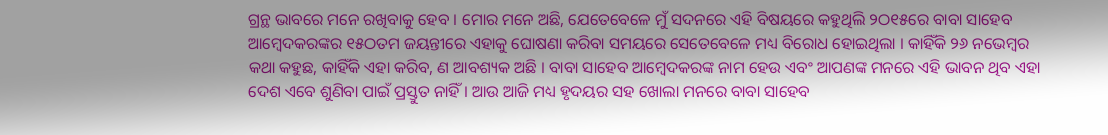ଗ୍ରନ୍ଥ ଭାବରେ ମନେ ରଖିବାକୁ ହେବ । ମୋର ମନେ ଅଛି, ଯେତେବେଳେ ମୁଁ ସଦନରେ ଏହି ବିଷୟରେ କହୁଥିଲି ୨ଠ୧୫ରେ ବାବା ସାହେବ ଆମ୍ବେଦକରଙ୍କର ୧୫ଠତମ ଜୟନ୍ତୀରେ ଏହାକୁ ଘୋଷଣା କରିବା ସମୟରେ ସେତେବେଳେ ମଧ୍ୟ ବିରୋଧ ହୋଇଥିଲା । କାହିଁକି ୨୬ ନଭେମ୍ବର କଥା କହୁଛ, କାହିଁକି ଏହା କରିବ, ଣ ଆବଶ୍ୟକ ଅଛି । ବାବା ସାହେବ ଆମ୍ବେଦକରଙ୍କ ନାମ ହେଉ ଏବଂ ଆପଣଙ୍କ ମନରେ ଏହି ଭାବନ ଥିବ ଏହା ଦେଶ ଏବେ ଶୁଣିବା ପାଇଁ ପ୍ରସ୍ତୁତ ନାହିଁ । ଆଉ ଆଜି ମଧ୍ୟ ହୃଦୟର ସହ ଖୋଲା ମନରେ ବାବା ସାହେବ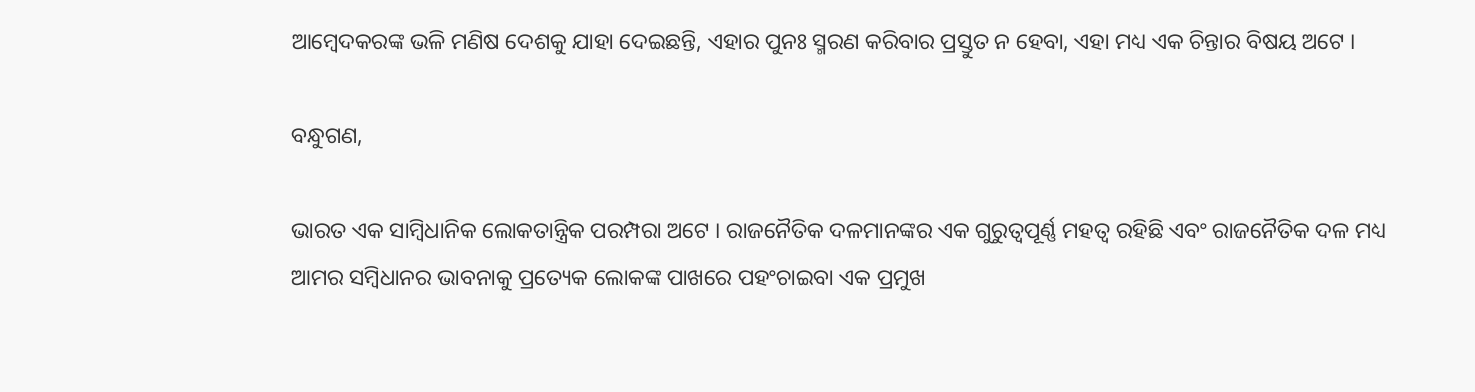ଆମ୍ବେଦକରଙ୍କ ଭଳି ମଣିଷ ଦେଶକୁ ଯାହା ଦେଇଛନ୍ତି, ଏହାର ପୁନଃ ସ୍ମରଣ କରିବାର ପ୍ରସ୍ତୁତ ନ ହେବା, ଏହା ମଧ୍ୟ ଏକ ଚିନ୍ତାର ବିଷୟ ଅଟେ ।

ବନ୍ଧୁଗଣ,

ଭାରତ ଏକ ସାମ୍ବିଧାନିକ ଲୋକତାନ୍ତ୍ରିକ ପରମ୍ପରା ଅଟେ । ରାଜନୈତିକ ଦଳମାନଙ୍କର ଏକ ଗୁରୁତ୍ୱପୂର୍ଣ୍ଣ ମହତ୍ୱ ରହିଛି ଏବଂ ରାଜନୈତିକ ଦଳ ମଧ୍ୟ ଆମର ସମ୍ବିଧାନର ଭାବନାକୁ ପ୍ରତ୍ୟେକ ଲୋକଙ୍କ ପାଖରେ ପହଂଚାଇବା ଏକ ପ୍ରମୁଖ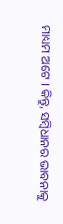ମାଧ୍ୟମ ଅଟେ । କିନ୍ତୁ, ସମ୍ବିଧାନର ଭାବନାକୁ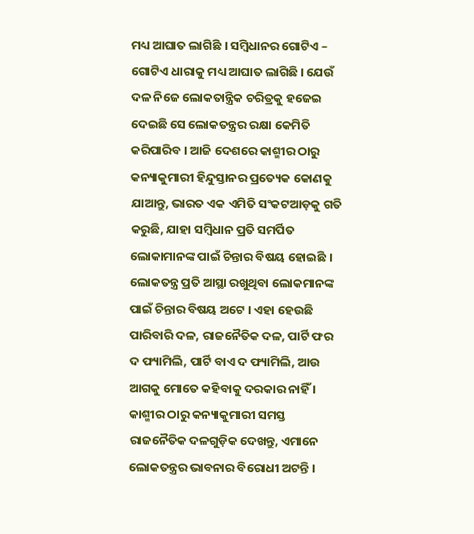ମଧ୍ୟ ଆଘାତ ଲାଗିଛି । ସମ୍ବିଧାନର ଗୋଟିଏ – ଗୋଟିଏ ଧାରାକୁ ମଧ୍ୟ ଆଘାତ ଲାଗିଛି । ଯେଉଁ ଦଳ ନିଜେ ଲୋକତାନ୍ତ୍ରିକ ଚରିତ୍ରକୁ ହଜେଇ ଦେଇଛି ସେ ଲୋକତନ୍ତ୍ରର ରକ୍ଷା କେମିତି କରିପାରିବ । ଆଜି ଦେଶରେ କାଶ୍ମୀର ଠାରୁ କନ୍ୟାକୁମାରୀ ହିନ୍ଦୁସ୍ତାନର ପ୍ରତ୍ୟେକ କୋଣକୁ ଯାଆନ୍ତୁ, ଭାରତ ଏକ ଏମିତି ସଂକଟଆଡ଼କୁ ଗତି କରୁଛି, ଯାହା ସମ୍ବିଧାନ ପ୍ରତି ସମର୍ପିତ ଲୋକାମାନଙ୍କ ପାଇଁ ଚିନ୍ତାର ବିଷୟ ହୋଇଛି । ଲୋକତନ୍ତ୍ର ପ୍ରତି ଆସ୍ଥା ରଖୁଥିବା ଲୋକମାନଙ୍କ ପାଇଁ ଚିନ୍ତାର ବିଷୟ ଅଟେ । ଏହା ହେଉଛି ପାରିବାରି ଦଳ, ରାଜନୈତିକ ଦଳ, ପାର୍ଟି ଫର ଦ ଫ୍ୟାମିଲି, ପାର୍ଟି ବାଏ ଦ ଫ୍ୟାମିଲି, ଆଉ ଆଗକୁ ମୋତେ କହିବାକୁ ଦରକାର ନାହିଁ । କାଶ୍ମୀର ଠାରୁ କନ୍ୟାକୁମାରୀ ସମସ୍ତ ରାଜନୈତିକ ଦଳଗୁଡ଼ିକ ଦେଖନ୍ତୁ, ଏମାନେ ଲୋକତନ୍ତ୍ରର ଭାବନାର ବିରୋଧୀ ଅଟନ୍ତି ।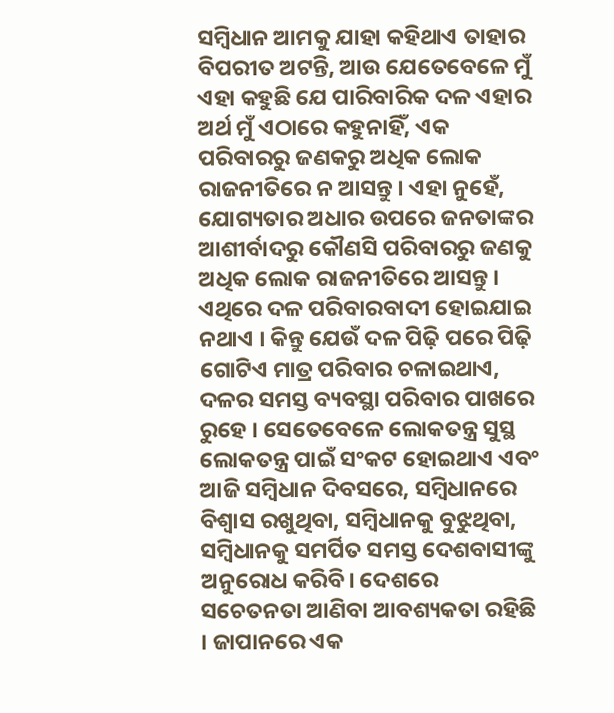ସମ୍ବିଧାନ ଆମକୁ ଯାହା କହିଥାଏ ତାହାର ବିପରୀତ ଅଟନ୍ତି, ଆଉ ଯେତେବେଳେ ମୁଁ ଏହା କହୁଛି ଯେ ପାରିବାରିକ ଦଳ ଏହାର ଅର୍ଥ ମୁଁ ଏଠାରେ କହୁନାହିଁ, ଏକ ପରିବାରରୁ ଜଣକରୁ ଅଧିକ ଲୋକ ରାଜନୀତିରେ ନ ଆସନ୍ତୁ । ଏହା ନୁହେଁ, ଯୋଗ୍ୟତାର ଅଧାର ଉପରେ ଜନତାଙ୍କର ଆଶୀର୍ବାଦରୁ କୌଣସି ପରିବାରରୁ ଜଣକୁ ଅଧିକ ଲୋକ ରାଜନୀତିରେ ଆସନ୍ତୁ । ଏଥିରେ ଦଳ ପରିବାରବାଦୀ ହୋଇଯାଇ ନଥାଏ । କିନ୍ତୁ ଯେଉଁ ଦଳ ପିଢ଼ି ପରେ ପିଢ଼ି ଗୋଟିଏ ମାତ୍ର ପରିବାର ଚଳାଇଥାଏ, ଦଳର ସମସ୍ତ ବ୍ୟବସ୍ଥା ପରିବାର ପାଖରେ ରୁହେ । ସେତେବେଳେ ଲୋକତନ୍ତ୍ର ସୁସ୍ଥ ଲୋକତନ୍ତ୍ର ପାଇଁ ସଂକଟ ହୋଇଥାଏ ଏବଂ ଆଜି ସମ୍ବିଧାନ ଦିବସରେ, ସମ୍ବିଧାନରେ ବିଶ୍ୱାସ ରଖୁଥିବା, ସମ୍ବିଧାନକୁ ବୁଝୁଥିବା, ସମ୍ବିଧାନକୁ ସମର୍ପିତ ସମସ୍ତ ଦେଶବାସୀଙ୍କୁ ଅନୁରୋଧ କରିବି। ଦେଶରେ ସଚେତନତା ଆଣିବା ଆବଶ୍ୟକତା ରହିଛି । ଜାପାନରେ ଏକ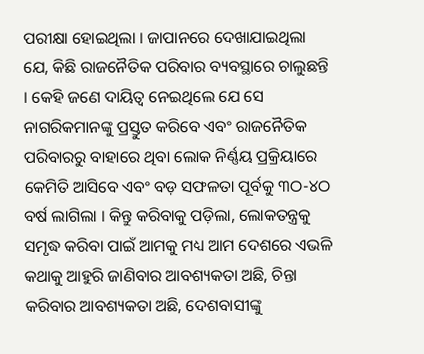ପରୀକ୍ଷା ହୋଇଥିଲା । ଜାପାନରେ ଦେଖାଯାଇଥିଲା ଯେ, କିଛି ରାଜନୈତିକ ପରିବାର ବ୍ୟବସ୍ଥାରେ ଚାଲୁଛନ୍ତି । କେହି ଜଣେ ଦାୟିତ୍ୱ ନେଇଥିଲେ ଯେ ସେ ନାଗରିକମାନଙ୍କୁ ପ୍ରସ୍ତୁତ କରିବେ ଏବଂ ରାଜନୈତିକ ପରିବାରରୁ ବାହାରେ ଥିବା ଲୋକ ନିର୍ଣ୍ଣୟ ପ୍ରକ୍ରିୟାରେ କେମିତି ଆସିବେ ଏବଂ ବଡ଼ ସଫଳତା ପୂର୍ବକୁ ୩ଠ-୪ଠ ବର୍ଷ ଲାଗିଲା । କିନ୍ତୁ କରିବାକୁ ପଡ଼ିଲା, ଲୋକତନ୍ତ୍ରକୁ ସମୃଦ୍ଧ କରିବା ପାଇଁ ଆମକୁ ମଧ୍ୟ ଆମ ଦେଶରେ ଏଭଳି କଥାକୁ ଆହୁରି ଜାଣିବାର ଆବଶ୍ୟକତା ଅଛି, ଚିନ୍ତା କରିବାର ଆବଶ୍ୟକତା ଅଛି, ଦେଶବାସୀଙ୍କୁ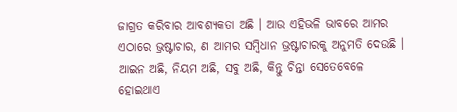ଜାଗ୍ରତ କରିବାର ଆବଶ୍ୟକତା ଅଛି । ଆଉ ଏହିଭଳି ଭାବରେ ଆମର ଏଠାରେ ଭ୍ରଷ୍ଟାଚାର, ଣ ଆମର ସମ୍ବିଧାନ ଭ୍ରଷ୍ଟାଚାରକୁ ଅନୁମତି ଦେଉଛି । ଆଇନ ଅଛି, ନିୟମ ଅଛି, ସବୁ ଅଛି, କିନ୍ତୁ ଚିନ୍ତା ସେତେବେଳେ ହୋଇଥାଏ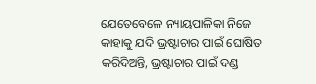ଯେତେବେଳେ ନ୍ୟାୟପାଳିକା ନିଜେ କାହାକୁ ଯଦି ଭ୍ରଷ୍ଟାଚାର ପାଇଁ ଘୋଷିତ କରିଦିଅନ୍ତି, ଭ୍ରଷ୍ଟାଚାର ପାଇଁ ଦଣ୍ଡ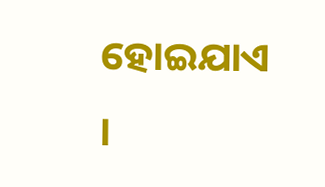ହୋଇଯାଏ ।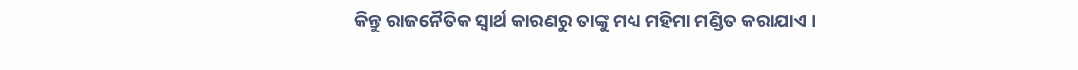କିନ୍ତୁ ରାଜନୈତିକ ସ୍ୱାର୍ଥ କାରଣରୁ ତାଙ୍କୁ ମଧ୍ୟ ମହିମା ମଣ୍ଡିତ କରାଯାଏ ।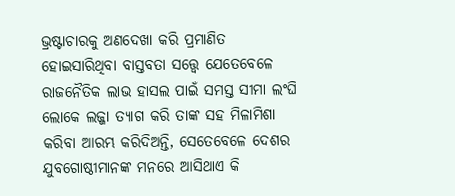ଭ୍ରଷ୍ଟାଚାରକୁ ଅଣଦେଖା କରି ପ୍ରମାଣିତ ହୋଇସାରିଥିବା ବାସ୍ତବତା ସତ୍ତ୍ୱେ ଯେତେବେଳେ ରାଜନୈତିକ ଲାଭ ହାସଲ ପାଇଁ ସମସ୍ତ ସୀମା ଲଂଘି ଲୋକେ ଲଜ୍ଜା ତ୍ୟାଗ କରି ତାଙ୍କ ସହ ମିଳାମିଶା କରିବା ଆରମ୍ଭ କରିଦିଅନ୍ତି, ସେତେବେଳେ ଦେଶର ଯୁବଗୋଷ୍ଠୀମାନଙ୍କ ମନରେ ଆସିଥାଏ କି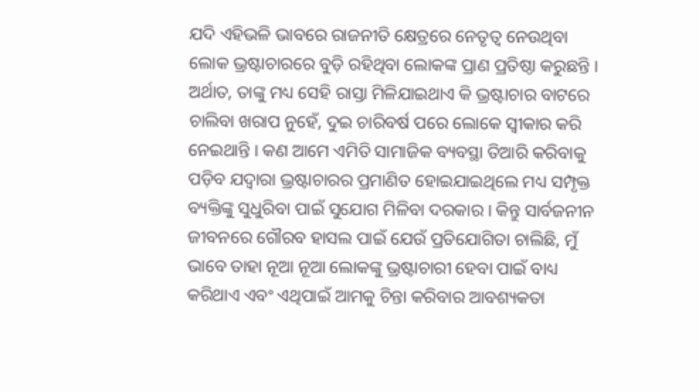ଯଦି ଏହିଭଳି ଭାବରେ ରାଜନୀତି କ୍ଷେତ୍ରରେ ନେତୃତ୍ୱ ନେଉଥିବା ଲୋକ ଭ୍ରଷ୍ଟାଚାରରେ ବୁଡ଼ି ରହିଥିବା ଲୋକଙ୍କ ପ୍ରାଣ ପ୍ରତିଷ୍ଠା କରୁଛନ୍ତି । ଅର୍ଥାତ, ତାଙ୍କୁ ମଧ୍ୟ ସେହି ରାସ୍ତା ମିଳିଯାଇଥାଏ କି ଭ୍ରଷ୍ଟାଚାର ବାଟରେ ଚାଲିବା ଖରାପ ନୁହେଁ, ଦୁଇ ଚାରିବର୍ଷ ପରେ ଲୋକେ ସ୍ୱୀକାର କରି ନେଇଥାନ୍ତି । କଣ ଆମେ ଏମିତି ସାମାଜିକ ବ୍ୟବସ୍ଥା ତିଆରି କରିବାକୁ ପଡ଼ିବ ଯଦ୍ୱାରା ଭ୍ରଷ୍ଟାଚାରର ପ୍ରମାଣିତ ହୋଇଯାଇଥିଲେ ମଧ୍ୟ ସମ୍ପୃକ୍ତ ବ୍ୟକ୍ତିଙ୍କୁ ସୁଧୁରିବା ପାଇଁ ସୁଯୋଗ ମିଳିବା ଦରକାର । କିନ୍ତୁ ସାର୍ବଜନୀନ ଜୀବନରେ ଗୌରବ ହାସଲ ପାଇଁ ଯେଉଁ ପ୍ରତିଯୋଗିତା ଚାଲିଛି, ମୁଁ ଭାବେ ତାହା ନୂଆ ନୂଆ ଲୋକଙ୍କୁ ଭ୍ରଷ୍ଟାଚାରୀ ହେବା ପାଇଁ ବାଧ୍ୟ କରିଥାଏ ଏବଂ ଏଥିପାଇଁ ଆମକୁ ଚିନ୍ତା କରିବାର ଆବଶ୍ୟକତା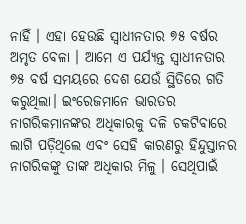ନାହିଁ । ଏହା ହେଉଛି ସ୍ୱାଧୀନତାର ୭୫ ବର୍ଷର ଅମୃତ ବେଳା । ଆମେ ଏ ପର୍ଯ୍ୟନ୍ତ ସ୍ୱାଧୀନତାର ୭୫ ବର୍ଷ ସମୟରେ ଦେଶ ଯେଉଁ ସ୍ଥିତିରେ ଗତି କରୁଥିଲା। ଇଂରେଜମାନେ ଭାରତର ନାଗରିକମାନଙ୍କର ଅଧିକାରକୁ ଦଳି ଚକଟିବାରେ ଲାଗି ପଡ଼ିଥିଲେ ଏବଂ ସେହି କାରଣରୁ ହିନ୍ଦୁସ୍ତାନର ନାଗରିକଙ୍କୁ ତାଙ୍କ ଅଧିକାର ମିଳୁ । ସେଥିପାଇଁ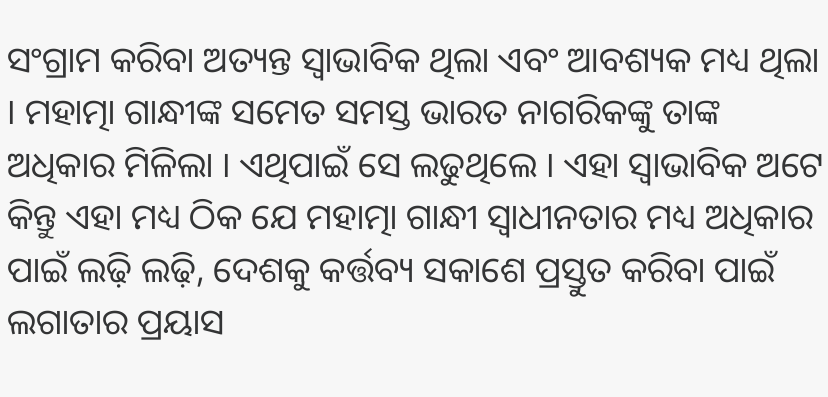ସଂଗ୍ରାମ କରିବା ଅତ୍ୟନ୍ତ ସ୍ୱାଭାବିକ ଥିଲା ଏବଂ ଆବଶ୍ୟକ ମଧ୍ୟ ଥିଲା । ମହାତ୍ମା ଗାନ୍ଧୀଙ୍କ ସମେତ ସମସ୍ତ ଭାରତ ନାଗରିକଙ୍କୁ ତାଙ୍କ ଅଧିକାର ମିଳିଲା । ଏଥିପାଇଁ ସେ ଲଢୁଥିଲେ । ଏହା ସ୍ୱାଭାବିକ ଅଟେ କିନ୍ତୁ ଏହା ମଧ୍ୟ ଠିକ ଯେ ମହାତ୍ମା ଗାନ୍ଧୀ ସ୍ୱାଧୀନତାର ମଧ୍ୟ ଅଧିକାର ପାଇଁ ଲଢ଼ି ଲଢ଼ି, ଦେଶକୁ କର୍ତ୍ତବ୍ୟ ସକାଶେ ପ୍ରସ୍ତୁତ କରିବା ପାଇଁ ଲଗାତାର ପ୍ରୟାସ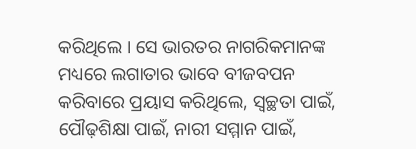କରିଥିଲେ । ସେ ଭାରତର ନାଗରିକମାନଙ୍କ ମଧ୍ୟରେ ଲଗାତାର ଭାବେ ବୀଜବପନ କରିବାରେ ପ୍ରୟାସ କରିଥିଲେ, ସ୍ୱଚ୍ଛତା ପାଇଁ, ପୌଢ଼ଶିକ୍ଷା ପାଇଁ, ନାରୀ ସମ୍ମାନ ପାଇଁ,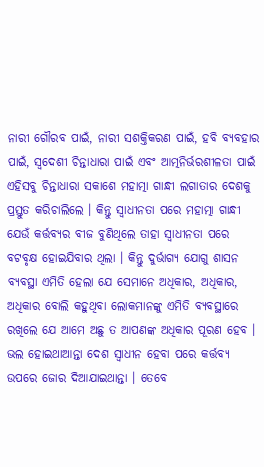ନାରୀ ଗୌରବ ପାଇଁ, ନାରୀ ସଶକ୍ତିକରଣ ପାଇଁ, ହବି ବ୍ୟବହାର ପାଇଁ, ସ୍ୱଦେଶୀ ଚିନ୍ତାଧାରା ପାଇଁ ଏବଂ ଆତ୍ମନିର୍ଭରଶୀଳତା ପାଇଁ ଏହିସବୁ ଚିନ୍ତାଧାରା ସକାଶେ ମହାତ୍ମା ଗାନ୍ଧୀ ଲଗାତାର ଦେଶକୁ ପ୍ରସ୍ତୁତ କରିଚାଲିଲେ । କିନ୍ତୁ ସ୍ୱାଧୀନତା ପରେ ମହାତ୍ମା ଗାନ୍ଧୀ ଯେଉଁ କର୍ତ୍ତବ୍ୟର ବୀଜ ବୁଣିଥିଲେ ତାହା ସ୍ୱାଧୀନତା ପରେ ବଟବୃକ୍ଷ ହୋଇଯିବାର ଥିଲା । କିନ୍ତୁ ଦୁର୍ଭାଗ୍ୟ ଯୋଗୁ ଶାସନ ବ୍ୟବସ୍ଥା ଏମିତି ହେଲା ଯେ ସେମାନେ ଅଧିକାର, ଅଧିକାର, ଅଧିକାର ବୋଲି କହୁଥିବା ଲୋକମାନଙ୍କୁ ଏମିତି ବ୍ୟବସ୍ଥାରେ ରଖିଲେ ଯେ ଆମେ ଅଛୁ ତ ଆପଣଙ୍କ ଅଧିକାର ପୂରଣ ହେବ । ଭଲ ହୋଇଥାଆନ୍ତା ଦେଶ ସ୍ୱାଧୀନ ହେବା ପରେ କର୍ତ୍ତବ୍ୟ ଉପରେ ଜୋର ଦିଆଯାଇଥାନ୍ତା । ତେବେ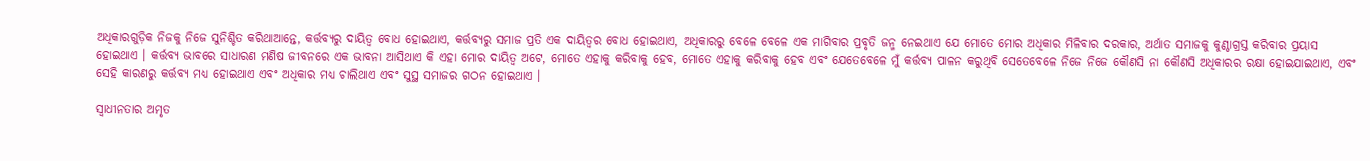ଅଧିକାରଗୁଡ଼ିକ ନିଜକୁ ନିଜେ ସୁନିଶ୍ଚିତ କରିଥାଆନ୍ତେ, କର୍ତ୍ତବ୍ୟରୁ ଦାୟିତ୍ୱ ବୋଧ ହୋଇଥାଏ, କର୍ତ୍ତବ୍ୟରୁ ସମାଜ ପ୍ରତି ଏକ ଦାୟିତ୍ୱର ବୋଧ ହୋଇଥାଏ, ଅଧିକାରରୁ ବେଳେ ବେଳେ ଏକ ମାଗିବାର ପ୍ରବୃତି ଜନ୍ମ ନେଇଥାଏ ଯେ ମୋତେ ମୋର ଅଧିକାର ମିଳିବାର ଦରକାର, ଅର୍ଥାତ ସମାଜକୁ କୁଣ୍ଠାଗ୍ରସ୍ତ କରିବାର ପ୍ରୟାସ ହୋଇଥାଏ । କର୍ତ୍ତବ୍ୟ ଭାବରେ ସାଧାରଣ ମଣିଷ ଜୀବନରେ ଏକ ଭାବନା ଆସିଥାଏ କି ଏହା ମୋର ଦାୟିତ୍ୱ ଅଟେ, ମୋତେ ଏହାକୁ କରିବାକୁ ହେବ, ମୋତେ ଏହାକୁ କରିବାକୁ ହେବ ଏବଂ ଯେତେବେଳେ ମୁଁ କର୍ତ୍ତବ୍ୟ ପାଳନ କରୁଥିବି ସେତେବେଳେ ନିଜେ ନିଜେ କୌଣସି ନା କୌଣସି ଅଧିକାରର ରକ୍ଷା ହୋଇଯାଇଥାଏ, ଏବଂ ସେହି କାରଣରୁ କର୍ତ୍ତବ୍ୟ ମଧ୍ୟ ହୋଇଥାଏ ଏବଂ ଅଧିକାର ମଧ୍ୟ ଚାଲିଥାଏ ଏବଂ ସୁସ୍ଥ ସମାଜର ଗଠନ ହୋଇଥାଏ ।

ସ୍ୱାଧୀନତାର ଅମୃତ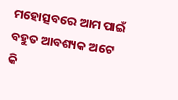ମହୋତ୍ସବରେ ଆମ ପାଇଁ ବହୁତ ଆବଶ୍ୟକ ଅଟେ କି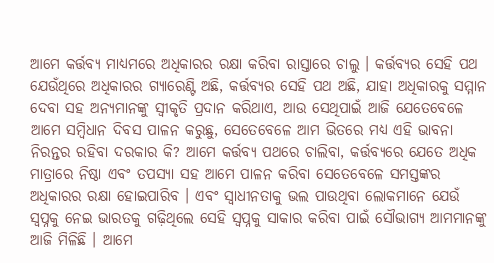ଆମେ କର୍ତ୍ତବ୍ୟ ମାଧ୍ୟମରେ ଅଧିକାରର ରକ୍ଷା କରିବା ରାସ୍ତାରେ ଚାଲୁ । କର୍ତ୍ତବ୍ୟର ସେହି ପଥ ଯେଉଁଥିରେ ଅଧିକାରର ଗ୍ୟାରେଣ୍ଟି ଅଛି, କର୍ତ୍ତବ୍ୟର ସେହି ପଥ ଅଛି, ଯାହା ଅଧିକାରକୁ ସମ୍ମାନ ଦେବା ସହ ଅନ୍ୟମାନଙ୍କୁ ସ୍ୱୀକୃତି ପ୍ରଦାନ କରିଥାଏ, ଆଉ ସେଥିପାଇଁ ଆଜି ଯେତେବେଳେ ଆମେ ସମ୍ବିଧାନ ଦିବସ ପାଳନ କରୁଛୁ, ସେତେବେଳେ ଆମ ଭିତରେ ମଧ୍ୟ ଏହି ଭାବନା ନିରନ୍ତର ରହିବା ଦରକାର କି? ଆମେ କର୍ତ୍ତବ୍ୟ ପଥରେ ଚାଲିବା, କର୍ତ୍ତବ୍ୟରେ ଯେତେ ଅଧିକ ମାତ୍ରାରେ ନିଷ୍ଠା ଏବଂ ତପସ୍ୟା ସହ ଆମେ ପାଳନ କରିବା ସେତେବେଳେ ସମସ୍ତଙ୍କର ଅଧିକାରର ରକ୍ଷା ହୋଇପାରିବ । ଏବଂ ସ୍ୱାଧୀନତାକୁ ଭଲ ପାଉଥିବା ଲୋକମାନେ ଯେଉଁ ସ୍ୱପ୍ନକୁ ନେଇ ଭାରତକୁ ଗଢ଼ିଥିଲେ ସେହି ସ୍ୱପ୍ନକୁ ସାକାର କରିବା ପାଇଁ ସୌଭାଗ୍ୟ ଆମମାନଙ୍କୁ ଆଜି ମିଳିଛି । ଆମେ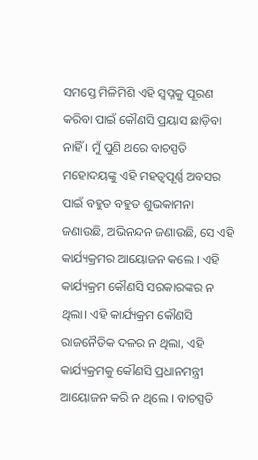ସମସ୍ତେ ମିଳିମିଶି ଏହି ସ୍ୱପ୍ନକୁ ପୂରଣ କରିବା ପାଇଁ କୌଣସି ପ୍ରୟାସ ଛାଡ଼ିବା ନାହିଁ । ମୁଁ ପୁଣି ଥରେ ବାଚସ୍ପତି ମହୋଦୟଙ୍କୁ ଏହି ମହତ୍ୱପୂର୍ଣ୍ଣ ଅବସର ପାଇଁ ବହୁତ ବହୁତ ଶୁଭକାମନା ଜଣାଉଛି, ଅଭିନନ୍ଦନ ଜଣାଉଛି, ସେ ଏହି କାର୍ଯ୍ୟକ୍ରମର ଆୟୋଜନ କଲେ । ଏହି କାର୍ଯ୍ୟକ୍ରମ କୌଣସି ସରକାରଙ୍କର ନ ଥିଲା। ଏହି କାର୍ଯ୍ୟକ୍ରମ କୌଣସି ରାଜନୈତିକ ଦଳର ନ ଥିଲା, ଏହି କାର୍ଯ୍ୟକ୍ରମକୁ କୌଣସି ପ୍ରଧାନମନ୍ତ୍ରୀ ଆୟୋଜନ କରି ନ ଥିଲେ । ବାଚସ୍ପତି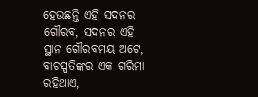ହେଉଛନ୍ତି ଏହି ସଦନର ଗୌରବ, ସଦନର ଏହି ସ୍ଥାନ ଗୌରବମୟ ଅଟେ, ବାଚସ୍ପତିଙ୍କର ଏକ ଗରିମା ରହିଥାଏ,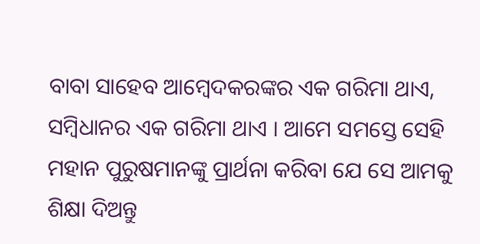ବାବା ସାହେବ ଆମ୍ବେଦକରଙ୍କର ଏକ ଗରିମା ଥାଏ, ସମ୍ବିଧାନର ଏକ ଗରିମା ଥାଏ । ଆମେ ସମସ୍ତେ ସେହି ମହାନ ପୁରୁଷମାନଙ୍କୁ ପ୍ରାର୍ଥନା କରିବା ଯେ ସେ ଆମକୁ ଶିକ୍ଷା ଦିଅନ୍ତୁ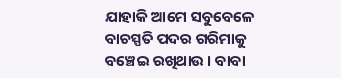ଯାହାକି ଆମେ ସବୁବେଳେ ବାଚସ୍ପତି ପଦର ଗରିମାକୁ ବଞ୍ଚେଇ ରଖିଥାଉ । ବାବା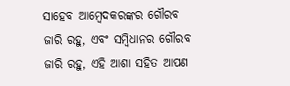ସାହେବ ଆମ୍ବେଦକରଙ୍କର ଗୌରବ ଜାରି ରହୁ, ଏବଂ ସମ୍ବିଧାନର ଗୌରବ ଜାରି ରହୁ, ଏହି ଆଶା ସହିତ ଆପଣ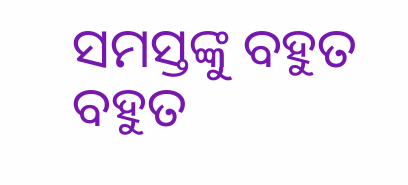ସମସ୍ତଙ୍କୁ ବହୁତ ବହୁତ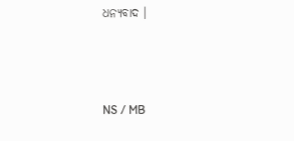ଧନ୍ୟବାଦ ।



NS / MB